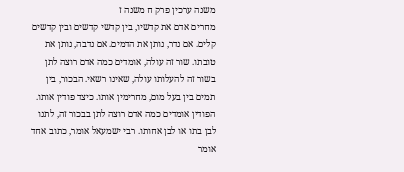משנה ערכין פרק ח משנה ז
מחרים אדם את קדשיו, בין קדשי קדשים ובין קדשים קלים. אם נדר, נותן את הדמים. אם נדבה, נותן את טובתו. שור זה עולה, אומדים כמה אדם רוצה לתן בשור זה להעלותו עולה, שאינו רשאי. הבכור, בין תמים בין בעל מום, מחרימין אותו. כיצד פודין אותו. הפודין אומדים כמה אדם רוצה לתן בבכור זה, לתנו לבן בתו או לבן אחותו. רבי ישמעאל אומר, כתוב אחד אומר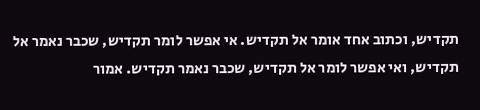תקדיש, וכתוב אחד אומר אל תקדיש. אי אפשר לומר תקדיש, שכבר נאמר אל תקדיש, ואי אפשר לומר אל תקדיש, שכבר נאמר תקדיש. אמור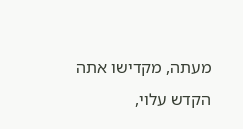מעתה, מקדישו אתה הקדש עלוי,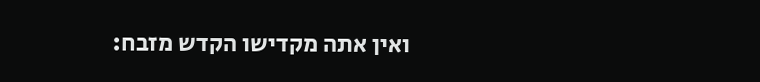ואין אתה מקדישו הקדש מזבח: